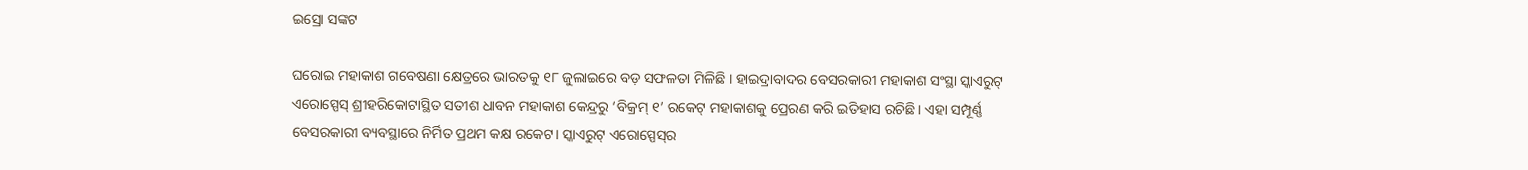ଇସ୍ରୋ ସଙ୍କଟ

ଘରୋଇ ମହାକାଶ ଗବେଷଣା କ୍ଷେତ୍ରରେ ଭାରତକୁ ୧୮ ଜୁଲାଇରେ ବଡ଼ ସଫଳତା ମିଳିଛି । ହାଇଦ୍ରାବାଦର ବେସରକାରୀ ମହାକାଶ ସଂସ୍ଥା ସ୍କାଏରୁଟ୍‌ ଏରୋସ୍ପେସ୍‌ ଶ୍ରୀହରିକୋଟାସ୍ଥିତ ସତୀଶ ଧାବନ ମହାକାଶ କେନ୍ଦ୍ରରୁ ‘ବିକ୍ରମ୍‌ ୧’ ରକେଟ୍‌ ମହାକାଶକୁ ପ୍ରେରଣ କରି ଇତିହାସ ରଚିଛି। ଏହା ସମ୍ପୂର୍ଣ୍ଣ ବେସରକାରୀ ବ୍ୟବସ୍ଥାରେ ନିର୍ମିତ ପ୍ରଥମ କକ୍ଷ ରକେଟ। ସ୍କାଏରୁଟ୍‌ ଏରୋସ୍ପେସ୍‌ର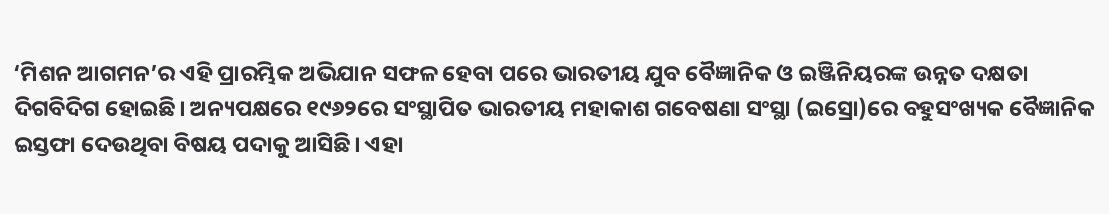‘ମିଶନ ଆଗମନ’ର ଏହି ପ୍ରାରମ୍ଭିକ ଅଭିଯାନ ସଫଳ ହେବା ପରେ ଭାରତୀୟ ଯୁବ ବୈଜ୍ଞାନିକ ଓ ଇଞ୍ଜିନିୟରଙ୍କ ଉନ୍ନତ ଦକ୍ଷତା ଦିଗବିଦିଗ ହୋଇଛି। ଅନ୍ୟପକ୍ଷରେ ୧୯୬୨ରେ ସଂସ୍ଥାପିତ ଭାରତୀୟ ମହାକାଶ ଗବେଷଣା ସଂସ୍ଥା (ଇସ୍ରୋ)ରେ ବହୁସଂଖ୍ୟକ ବୈଜ୍ଞାନିକ ଇସ୍ତଫା ଦେଉଥିବା ବିଷୟ ପଦାକୁ ଆସିଛି। ଏହା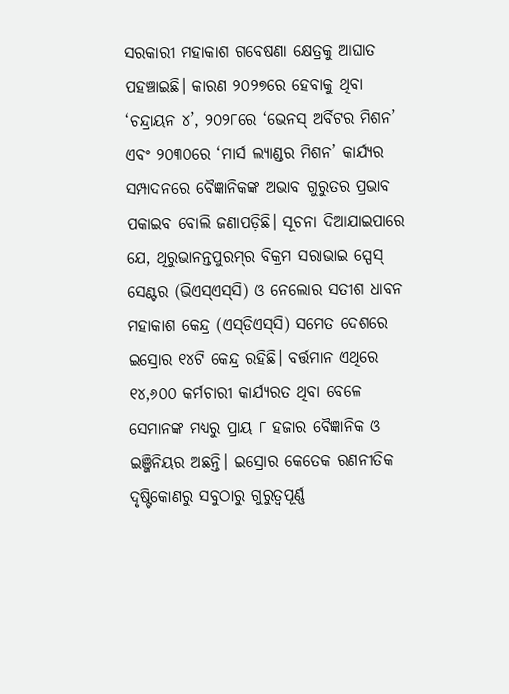ସରକାରୀ ମହାକାଶ ଗବେଷଣା କ୍ଷେତ୍ରକୁ ଆଘାତ ପହଞ୍ଚାଇଛି। କାରଣ ୨୦୨୭ରେ ହେବାକୁ ଥିବା ‘ଚନ୍ଦ୍ରାୟନ ୪’, ୨୦୨୮ରେ ‘ଭେନସ୍‌ ଅର୍ବିଟର ମିଶନ’ ଏବଂ ୨୦୩୦ରେ ‘ମାର୍ସ ଲ୍ୟାଣ୍ଡର ମିଶନ’ କାର୍ଯ୍ୟର ସମ୍ପାଦନରେ ବୈଜ୍ଞାନିକଙ୍କ ଅଭାବ ଗୁରୁତର ପ୍ରଭାବ ପକାଇବ ବୋଲି ଜଣାପଡ଼ିଛି। ସୂଚନା ଦିଆଯାଇପାରେ ଯେ, ଥିରୁଭାନନ୍ତପୁରମ୍‌ର ବିକ୍ରମ ସରାଭାଇ ସ୍ପେସ୍‌ ସେଣ୍ଟର (ଭିଏସ୍‌ଏସ୍‌ସି) ଓ ନେଲୋର ସତୀଶ ଧାବନ ମହାକାଶ କେନ୍ଦ୍ର (ଏସ୍‌ଡିଏସ୍‌ସି) ସମେତ ଦେଶରେ ଇସ୍ରୋର ୧୪ଟି କେନ୍ଦ୍ର ରହିଛି। ବର୍ତ୍ତମାନ ଏଥିରେ ୧୪,୬୦୦ କର୍ମଚାରୀ କାର୍ଯ୍ୟରତ ଥିବା ବେଳେ ସେମାନଙ୍କ ମଧ୍ୟରୁ ପ୍ରାୟ ୮ ହଜାର ବୈଜ୍ଞାନିକ ଓ ଇଞ୍ଜିନିୟର ଅଛନ୍ତି। ଇସ୍ରୋର କେତେକ ରଣନୀତିକ ଦୃଷ୍ଟିକୋଣରୁ ସବୁଠାରୁ ଗୁରୁତ୍ୱପୂର୍ଣ୍ଣ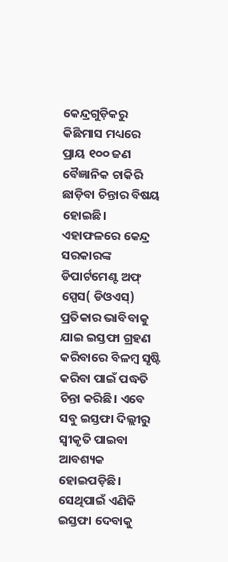କେନ୍ଦ୍ରଗୁଡ଼ିକରୁ କିଛିମାସ ମଧ୍ୟରେ ପ୍ରାୟ ୧୦୦ ଜଣ ବୈଜ୍ଞାନିକ ଚାକିରି ଛାଡ଼ିବା ଚିନ୍ତାର ବିଷୟ ହୋଇଛି। ଏହାଫଳରେ କେନ୍ଦ୍ର ସରକାରଙ୍କ ଡିପାର୍ଟମେଣ୍ଟ ଅଫ୍‌ ସ୍ପେସ( ଡିଓଏସ୍‌) ପ୍ରତିକାର ଭାବିବାକୁ ଯାଇ ଇସ୍ତଫା ଗ୍ରହଣ କରିବାରେ ବିଳମ୍ବ ସୃଷ୍ଟି କରିବା ପାଇଁ ପଦ୍ଧତି ଚିନ୍ତା କରିଛି। ଏବେ ସବୁ ଇସ୍ତଫା ଦିଲ୍ଲୀରୁ ସ୍ବୀକୃତି ପାଇବା ଆବଶ୍ୟକ ହୋଇପଡ଼ିଛି। ସେଥିପାଇଁ ଏଣିକି ଇସ୍ତଫା ଦେବାକୁ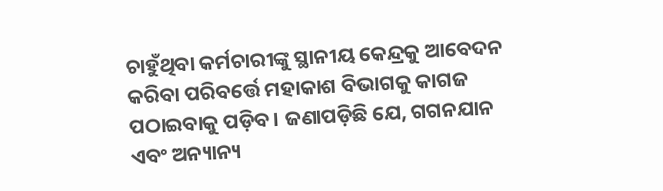ଚାହୁଁଥିବା କର୍ମଚାରୀଙ୍କୁ ସ୍ଥାନୀୟ କେନ୍ଦ୍ରକୁ ଆବେଦନ କରିବା ପରିବର୍ତ୍ତେ ମହାକାଶ ବିଭାଗକୁ କାଗଜ ପଠାଇବାକୁ ପଡ଼ିବ। ଜଣାପଡ଼ିଛି ଯେ, ଗଗନଯାନ ଏବଂ ଅନ୍ୟାନ୍ୟ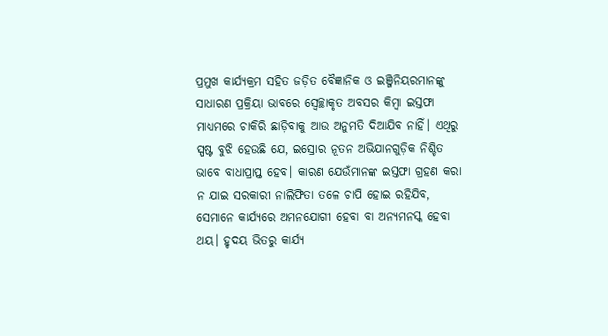ପ୍ରମୁଖ କାର୍ଯ୍ୟକ୍ରମ ସହିତ ଜଡ଼ିତ ବୈଜ୍ଞାନିକ ଓ ଇଞ୍ଜିନିୟରମାନଙ୍କୁ ସାଧାରଣ ପ୍ରକ୍ରିୟା ଭାବରେ ସ୍ବେଚ୍ଛାକୃତ ଅବସର କିମ୍ବା ଇସ୍ତଫା ମାଧ୍ୟମରେ ଚାକିରି ଛାଡ଼ିବାକୁ ଆଉ ଅନୁମତି ଦିଆଯିବ ନାହିଁ। ଏଥିରୁ ସ୍ପଷ୍ଟ ବୁଝି ହେଉଛି ଯେ, ଇସ୍ରୋର ନୂତନ ଅଭିଯାନଗୁଡ଼ିକ ନିଶ୍ଚିତ ଭାବେ ବାଧାପ୍ରାପ୍ତ ହେବ। କାରଣ ଯେଉଁମାନଙ୍କ ଇସ୍ତଫା ଗ୍ରହଣ କରା ନ ଯାଇ ସରକାରୀ ନାଲିଫିତା ତଳେ ଚାପି ହୋଇ ରହିଯିବ, ସେମାନେ କାର୍ଯ୍ୟରେ ଅମନଯୋଗୀ ହେବା ବା ଅନ୍ୟମନସ୍କ ହେବା ଥୟ। ହୃଦୟ ଭିତରୁ କାର୍ଯ୍ୟ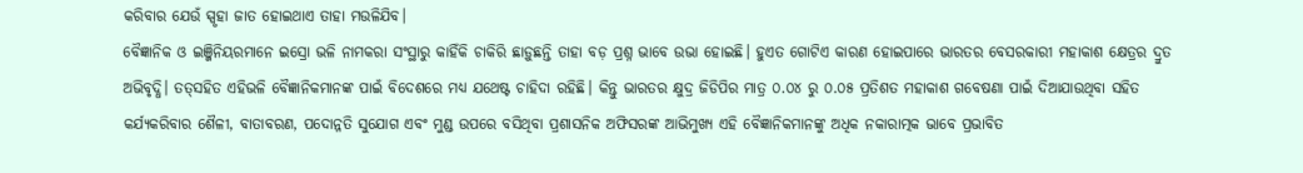କରିବାର ଯେଉଁ ସ୍ପୃହା ଜାତ ହୋଇଥାଏ ତାହା ମଉଳିଯିବ।
ବୈଜ୍ଞାନିକ ଓ ଇଞ୍ଜିନିୟରମାନେ ଇସ୍ରୋ ଭଳି ନାମକରା ସଂସ୍ଥାରୁ କାହିଁକି ଚାକିରି ଛାଡ଼ୁଛନ୍ତି ତାହା ବଡ଼ ପ୍ରଶ୍ନ ଭାବେ ଉଭା ହୋଇଛି। ହୁଏତ ଗୋଟିଏ କାରଣ ହୋଇପାରେ ଭାରତର ବେସରକାରୀ ମହାକାଶ କ୍ଷେତ୍ରର ଦ୍ରୁତ ଅଭିବୃଦ୍ଧି। ତତ୍‌ସହିତ ଏହିଭଳି ବୈଜ୍ଞାନିକମାନଙ୍କ ପାଇଁ ବିଦେଶରେ ମଧ୍ୟ ଯଥେଷ୍ଟ ଚାହିଦା ରହିଛି। କିନ୍ତୁ ଭାରତର କ୍ଷୁଦ୍ର ଜିଡିପିର ମାତ୍ର ୦.୦୪ ରୁ ୦.୦୫ ପ୍ରତିଶତ ମହାକାଶ ଗବେଷଣା ପାଇଁ ଦିଆଯାଉଥିବା ସହିତ କର୍ଯ୍ୟକରିବାର ଶୈଳୀ, ବାତାବରଣ, ପଦୋନ୍ନତି ସୁଯୋଗ ଏବଂ ମୁଣ୍ଡ ଉପରେ ବସିଥିବା ପ୍ରଶାସନିକ ଅଫିସରଙ୍କ ଆଭିମୁଖ୍ୟ ଏହି ବୈଜ୍ଞାନିକମାନଙ୍କୁ ଅଧିକ ନକାରାତ୍ମକ ଭାବେ ପ୍ରଭାବିତ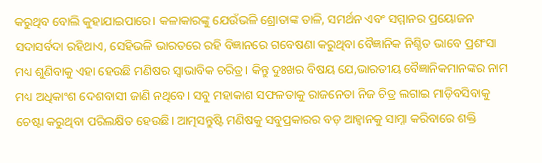କରୁଥିବ ବୋଲି କୁହାଯାଇପାରେ। କଳାକାରଙ୍କୁ ଯେଉଁଭଳି ଶ୍ରୋତାଙ୍କ ତାଳି, ସମର୍ଥନ ଏବଂ ସମ୍ମାନର ପ୍ରୟୋଜନ ସଦାସର୍ବଦା ରହିଥାଏ, ସେହିଭଳି ଭାରତରେ ରହି ବିଜ୍ଞାନରେ ଗବେଷଣା କରୁଥିବା ବୈଜ୍ଞାନିକ ନିଶ୍ଚିତ ଭାବେ ପ୍ରଶଂସା ମଧ୍ୟ ଶୁଣିବାକୁ ଏହା ହେଉଛି ମଣିଷର ସ୍ବାଭାବିକ ଚରିତ୍ର। କିନ୍ତୁ ଦୁଃଖର ବିଷୟ ଯେ,ଭାରତୀୟ ବୈଜ୍ଞାନିକମାନଙ୍କର ନାମ ମଧ୍ୟ ଅଧିକାଂଶ ଦେଶବାସୀ ଜାଣି ନଥିବେ। ସବୁ ମହାକାଶ ସଫଳତାକୁ ରାଜନେତା ନିଜ ଚିତ୍ର ଲଗାଇ ମାଡ଼ିବସିବାକୁ ଚେଷ୍ଟା କରୁଥିବା ପରିଲକ୍ଷିତ ହେଉଛି। ଆତ୍ମସନ୍ତୁଷ୍ଟି ମଣିଷକୁ ସବୁପ୍ରକାରର ବଡ଼ ଆହ୍ବାନକୁ ସାମ୍ନା କରିବାରେ ଶକ୍ତି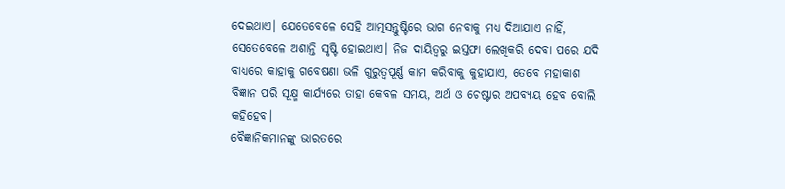ଦେଇଥାଏ। ଯେତେବେଳେ ସେହି ଆତ୍ମସନ୍ତୁଷ୍ଟିରେ ଭାଗ ନେବାକୁ ମଧ୍ୟ ଦିଆଯାଏ ନାହିଁ, ସେତେବେଳେ ଅଶାନ୍ତି ସୃଷ୍ଟି ହୋଇଥାଏ। ନିଜ ଦାୟିତ୍ୱରୁ ଇସ୍ତଫା ଲେଖିକରି ଦେବା ପରେ ଯଦି ବାଧ୍ୟରେ କାହାକୁ ଗବେଷଣା ଭଳି ଗୁରୁତ୍ୱପୂର୍ଣ୍ଣ କାମ କରିବାକୁ କୁହାଯାଏ, ତେବେ ମହାକାଶ ବିଜ୍ଞାନ ପରି ସୂକ୍ଷ୍ମ କାର୍ଯ୍ୟରେ ତାହା କେବଳ ସମୟ, ଅର୍ଥ ଓ ଚେଷ୍ଟାର ଅପବ୍ୟୟ ହେବ ବୋଲି କହିହେବ।
ବୈଜ୍ଞାନିକମାନଙ୍କୁ ଭାରତରେ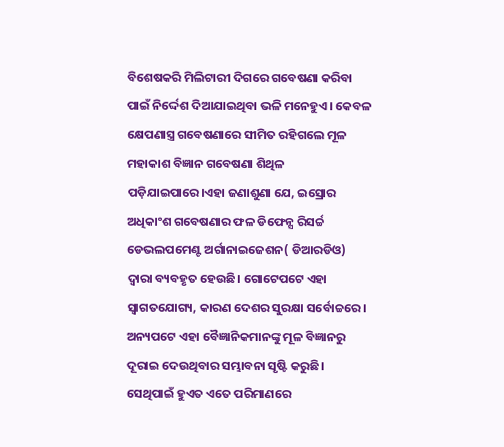ବିଶେଷକରି ମିଲିଟାରୀ ଦିଗରେ ଗବେଷଣା କରିବା ପାଇଁ ନିର୍ଦ୍ଦେଶ ଦିଆଯାଇଥିବା ଭଳି ମନେହୁଏ। କେବଳ କ୍ଷେପଣାସ୍ତ୍ର ଗବେଷଣାରେ ସୀମିତ ରହିଗଲେ ମୂଳ ମହାକାଶ ବିଜ୍ଞାନ ଗବେଷଣା ଶିଥିଳ ପଡ଼ିଯାଇପାରେ।ଏହା ଜଣାଶୁଣା ଯେ, ଇସ୍ରୋର ଅଧିକାଂଶ ଗବେଷଣାର ଫଳ ଡିଫେନ୍ସ ରିସର୍ଚ୍ଚ ଡେଭଲପମେଣ୍ଟ ଅର୍ଗାନାଇଜେଶନ( ଡିଆରଡିଓ) ଦ୍ୱାରା ବ୍ୟବହୃତ ହେଉଛି। ଗୋଟେପଟେ ଏହା ସ୍ବାଗତଯୋଗ୍ୟ, କାରଣ ଦେଶର ସୁରକ୍ଷା ସର୍ବୋଚ୍ଚରେ। ଅନ୍ୟପଟେ ଏହା ବୈଜ୍ଞାନିକମାନଙ୍କୁ ମୂଳ ବିଜ୍ଞାନରୁ ଦୂରାଇ ଦେଉଥିବାର ସମ୍ଭାବନା ସୃଷ୍ଟି କରୁଛି। ସେଥିପାଇଁ ହୁଏତ ଏତେ ପରିମାଣରେ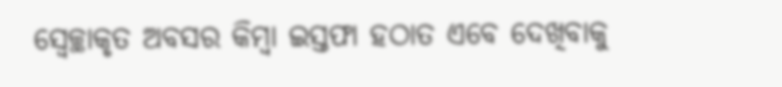ସ୍ବେଚ୍ଛାକୃତ ଅବସର କିମ୍ବା ଇସ୍ତଫା ହଠାତ ଏବେ ଦେଖିବାକୁ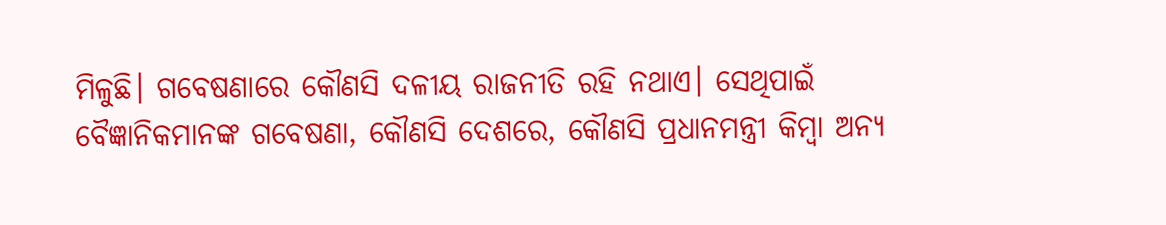ମିଳୁଛି। ଗବେଷଣାରେ କୌଣସି ଦଳୀୟ ରାଜନୀତି ରହି ନଥାଏ। ସେଥିପାଇଁ ବୈଜ୍ଞାନିକମାନଙ୍କ ଗବେଷଣା, କୌଣସି ଦେଶରେ, କୌଣସି ପ୍ରଧାନମନ୍ତ୍ରୀ କିମ୍ବା ଅନ୍ୟ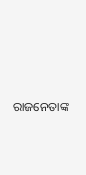ରାଜନେତାଙ୍କ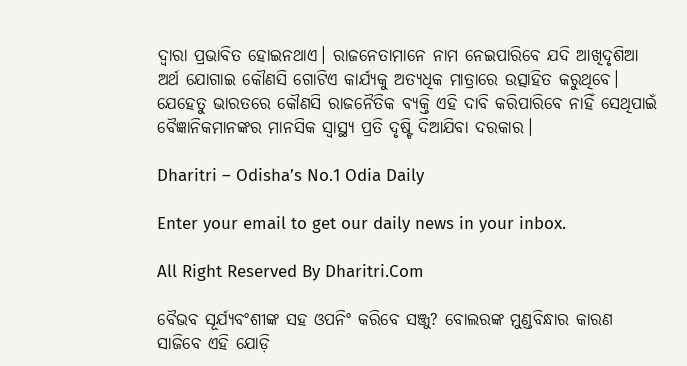ଦ୍ୱାରା ପ୍ରଭାବିତ ହୋଇନଥାଏ। ରାଜନେତାମାନେ ନାମ ନେଇପାରିବେ ଯଦି ଆଖିଦୃଶିଆ ଅର୍ଥ ଯୋଗାଇ କୌଣସି ଗୋଟିଏ କାର୍ଯ୍ୟକୁ ଅତ୍ୟଧିକ ମାତ୍ରାରେ ଉତ୍ସାହିତ କରୁଥିବେ। ଯେହେତୁ ଭାରତରେ କୌଣସି ରାଜନୈତିକ ବ୍ୟକ୍ତି ଏହି ଦାବି କରିପାରିବେ ନାହିଁ ସେଥିପାଇଁ ବୈଜ୍ଞାନିକମାନଙ୍କର ମାନସିକ ସ୍ବାସ୍ଥ୍ୟ ପ୍ରତି ଦୃଷ୍ଟି ଦିଆଯିବା ଦରକାର।

Dharitri – Odisha’s No.1 Odia Daily

Enter your email to get our daily news in your inbox.

All Right Reserved By Dharitri.Com

ବୈଭବ ସୂର୍ଯ୍ୟବଂଶୀଙ୍କ ସହ ଓପନିଂ କରିବେ ସଞ୍ଜୁ? ବୋଲରଙ୍କ ମୁଣ୍ଡବିନ୍ଧାର କାରଣ ସାଜିବେ ଏହି ଯୋଡ଼ି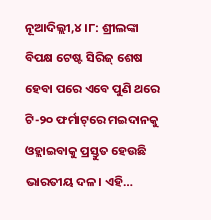ନୂଆଦିଲ୍ଲୀ,୪।୮: ଶ୍ରୀଲଙ୍କା ବିପକ୍ଷ ଟେଷ୍ଟ ସିରିଜ୍‌ ଶେଷ ହେବା ପରେ ଏବେ ପୁଣି ଥରେ ଟି-୨୦ ଫର୍ମାଟ୍‌ରେ ମଇଦାନକୁ ଓହ୍ଲାଇବାକୁ ପ୍ରସ୍ତୁତ ହେଉଛି ଭାରତୀୟ ଦଳ। ଏହି…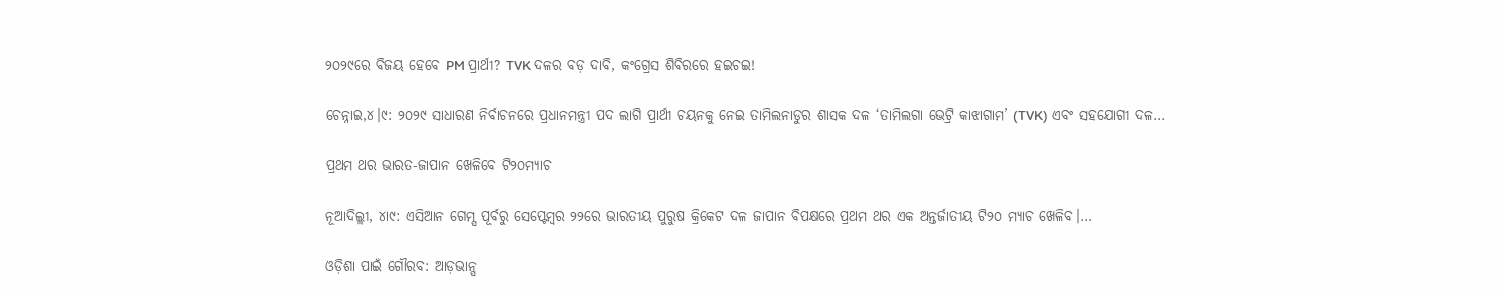୨୦୨୯ରେ ବିଜୟ ହେବେ PM ପ୍ରାର୍ଥୀ? TVK ଦଳର ବଡ଼ ଦାବି, କଂଗ୍ରେସ ଶିବିରରେ ହଇଚଇ!

ଚେନ୍ନାଇ,୪।୯: ୨୦୨୯ ସାଧାରଣ ନିର୍ବାଚନରେ ପ୍ରଧାନମନ୍ତ୍ରୀ ପଦ ଲାଗି ପ୍ରାର୍ଥୀ ଚୟନକୁ ନେଇ ତାମିଲନାଡୁର ଶାସକ ଦଳ ‘ତାମିଲଗା ଭେଟ୍ରି କାଝାଗାମ’ (TVK) ଏବଂ ସହଯୋଗୀ ଦଳ…

ପ୍ରଥମ ଥର ଭାରତ-ଜାପାନ ଖେଳିବେ ଟି୨୦ମ୍ୟାଚ

ନୂଆଦିଲ୍ଲୀ, ୪ା୯: ଏସିଆନ ଗେମ୍ସ ପୂର୍ବରୁ ସେପ୍ଟେମ୍ବର ୨୨ରେ ଭାରତୀୟ ପୁରୁଷ କ୍ରିକେଟ ଦଳ ଜାପାନ ବିପକ୍ଷରେ ପ୍ରଥମ ଥର ଏକ ଅନ୍ତର୍ଜାତୀୟ ଟି୨୦ ମ୍ୟାଚ ଖେଳିବ।…

ଓଡ଼ିଶା ପାଇଁ ଗୌରବ: ଆଡ଼ଭାନ୍ସ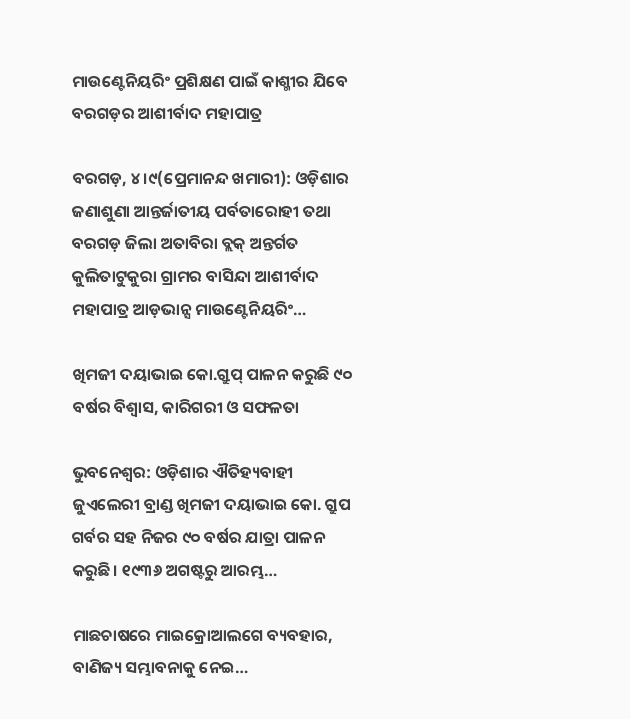ମାଉଣ୍ଟେନିୟରିଂ ପ୍ରଶିକ୍ଷଣ ପାଇଁ କାଶ୍ମୀର ଯିବେ ବରଗଡ଼ର ଆଶୀର୍ବାଦ ମହାପାତ୍ର

ବରଗଡ଼, ୪।୯(ପ୍ରେମାନନ୍ଦ ଖମାରୀ): ଓଡ଼ିଶାର ଜଣାଶୁଣା ଆନ୍ତର୍ଜାତୀୟ ପର୍ବତାରୋହୀ ତଥା ବରଗଡ଼ ଜିଲା ଅତାବିରା ବ୍ଲକ୍ ଅନ୍ତର୍ଗତ କୁଲିତାଟୁକୁରା ଗ୍ରାମର ବାସିନ୍ଦା ଆଶୀର୍ବାଦ ମହାପାତ୍ର ଆଡ଼ଭାନ୍ସ ମାଉଣ୍ଟେନିୟରିଂ…

ଖିମଜୀ ଦୟାଭାଇ କୋ.ଗ୍ରୁପ୍‌ ପାଳନ କରୁଛି ୯୦ ବର୍ଷର ବିଶ୍ୱାସ, କାରିଗରୀ ଓ ସଫଳତା

ଭୁବନେଶ୍ୱର: ଓଡ଼ିଶାର ଐତିହ୍ୟବାହୀ ଜୁଏଲେରୀ ବ୍ରାଣ୍ଡ ଖିମଜୀ ଦୟାଭାଇ କୋ. ଗ୍ରୁପ ଗର୍ବର ସହ ନିଜର ୯୦ ବର୍ଷର ଯାତ୍ରା ପାଳନ କରୁଛି। ୧୯୩୬ ଅଗଷ୍ଟରୁ ଆରମ୍ଭ…

ମାଛଚାଷରେ ମାଇକ୍ରୋଆଲଗେ ବ୍ୟବହାର, ବାଣିଜ୍ୟ ସମ୍ଭାବନାକୁ ନେଇ…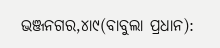ଭଞ୍ଜନଗର,୪ା୯(ବାବୁଲା ପ୍ରଧାନ):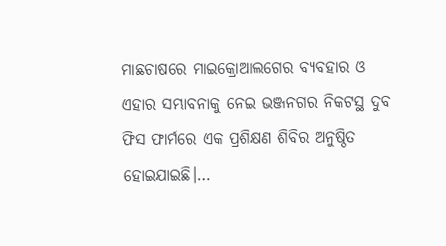ମାଛଚାଷରେ ମାଇକ୍ରୋଆଲଗେର ବ୍ୟବହାର ଓ ଏହାର ସମ୍ଭାବନାକୁ ନେଇ ଭଞ୍ଜନଗର ନିକଟସ୍ଥ ଦୁବ ଫିସ ଫାର୍ମରେ ଏକ ପ୍ରଶିକ୍ଷଣ ଶିବିର ଅନୁଷ୍ଠିତ ହୋଇଯାଇଛି।…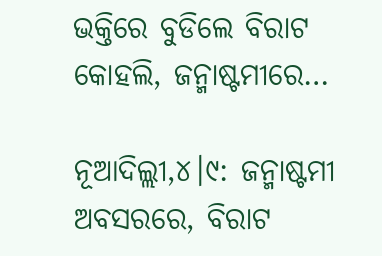ଭକ୍ତିରେ ବୁଡିଲେ ବିରାଟ କୋହଲି, ଜନ୍ମାଷ୍ଟମୀରେ…

ନୂଆଦିଲ୍ଲୀ,୪।୯: ଜନ୍ମାଷ୍ଟମୀ ଅବସରରେ, ବିରାଟ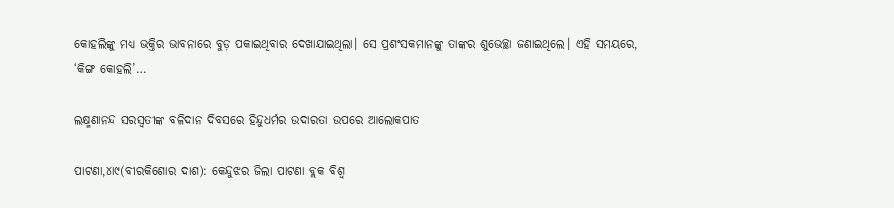କୋହଲିଙ୍କୁ ମଧ୍ୟ ଭକ୍ତିର ଭାବନାରେ ବୁଡ଼ ପକାଇଥିବାର ଦେଖାଯାଇଥିଲା। ସେ ପ୍ରଶଂସକମାନଙ୍କୁ ତାଙ୍କର ଶୁଭେଚ୍ଛା ଜଣାଇଥିଲେ। ଏହି ସମୟରେ, ‘କିଙ୍ଗ କୋହଲି’…

ଲକ୍ଷ୍ମଣାନନ୍ଦ ସରସ୍ବତୀଙ୍କ ବଳିଦାନ ଦିବସରେ ହିନ୍ଦୁଧର୍ମର ଉଦାରତା ଉପରେ ଆଲୋକପାତ

ପାଟଣା,୪ା୯(ବୀରକିଶୋର ଦାଶ): କେନ୍ଦୁଝର ଜିଲା ପାଟଣା ବ୍ଲକ ବିଶ୍ୱ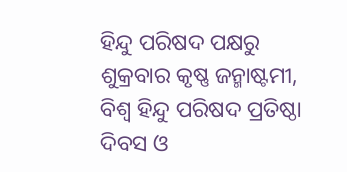ହିନ୍ଦୁ ପରିଷଦ ପକ୍ଷରୁ ଶୁକ୍ରବାର କୃଷ୍ଣ ଜନ୍ମାଷ୍ଟମୀ, ବିଶ୍ୱ ହିନ୍ଦୁ ପରିଷଦ ପ୍ରତିଷ୍ଠା ଦିବସ ଓ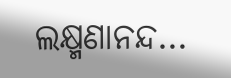ଲକ୍ଷ୍ମଣାନନ୍ଦ…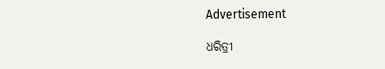Advertisement

ଧରିତ୍ରୀ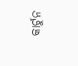କାର୍ଟୁନ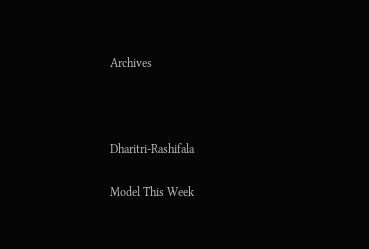Archives



Dharitri-Rashifala

Model This Week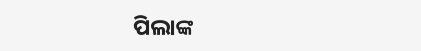ପିଲାଙ୍କ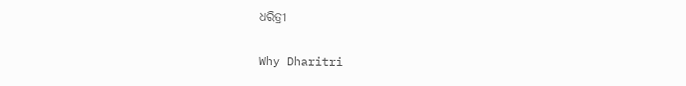ଧରିତ୍ରୀ

Why Dharitri